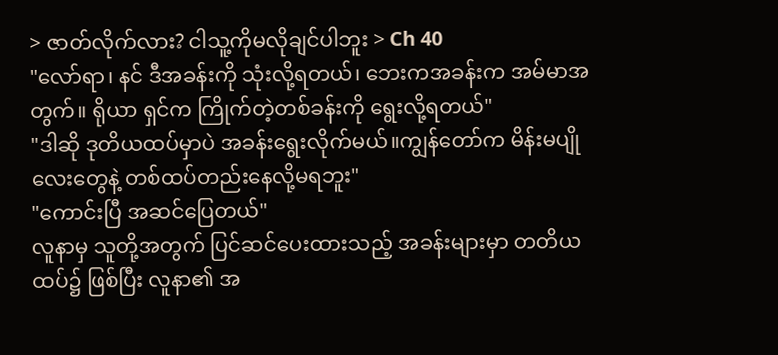> ဇာတ်လိုက်လား? ငါသူ့ကိုမလိုချင်ပါဘူး > Ch 40
"လော်ရာ၊ နင် ဒီအခန်းကို သုံးလို့ရတယ်၊ ဘေးကအခန်းက အမ်မာအတွက်။ ရိုယာ ရှင်က ကြိုက်တဲ့တစ်ခန်းကို ရွေးလို့ရတယ်"
"ဒါဆို ဒုတိယထပ်မှာပဲ အခန်းရွေးလိုက်မယ်။ကျွန်တော်က မိန်းမပျိုလေးတွေနဲ့ တစ်ထပ်တည်းနေလို့မရဘူး"
"ကောင်းပြီ အဆင်ပြေတယ်"
လူနာမှ သူတို့အတွက် ပြင်ဆင်ပေးထားသည့် အခန်းများမှာ တတိယထပ်၌ ဖြစ်ပြီး လူနာ၏ အ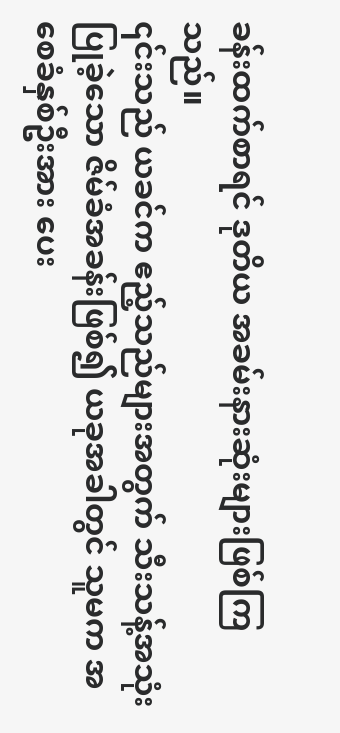ခန်းထက်စာရင် ဒုတိယ အခမ်းနားဆုံးများဖြစ်ကြသည်။
၎င်းသည် ယခင်က ဧည့်သည်များအတွက် သီးသန့်အသုံးပြုခဲ့သော ဇိမ်ခံအခန်းဖြစ်၍ ယခုအခါတွင် သူမက အစေခံနှစ်ဦးအား ပေး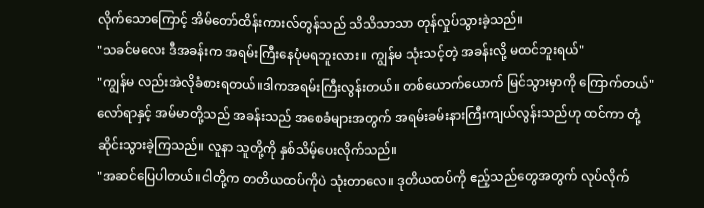လိုက်သောကြောင့် အိမ်တော်ထိန်းကားလ်တွန်သည် သိသိသာသာ တုန်လှုပ်သွားခဲ့သည်။
"သခင်မလေး ဒီအခန်းက အရမ်းကြီးနေပုံမရဘူးလား။ ကျွန်မ သုံးသင့်တဲ့ အခန်းလို့ မထင်ဘူးရယ်"
"ကျွန်မ လည်းအဲလိုခံစားရတယ်။ဒါကအရမ်းကြီးလွန်းတယ်။ တစ်ယောက်ယောက် မြင်သွားမှာကို ကြောက်တယ်"
လော်ရာနှင့် အမ်မာတို့သည် အခန်းသည် အစေခံများအတွက် အရမ်းခမ်းနားကြီးကျယ်လွန်းသည်ဟု ထင်ကာ တုံ့ဆိုင်းသွားခဲ့ကြသည်။ လူနာ သူတို့ကို နှစ်သိမ့်ပေးလိုက်သည်။
"အဆင်ပြေပါတယ်။ငါတို့က တတိယထပ်ကိုပဲ သုံးတာလေ။ ဒုတိယထပ်ကို ဧည့်သည်တွေအတွက် လုပ်လိုက်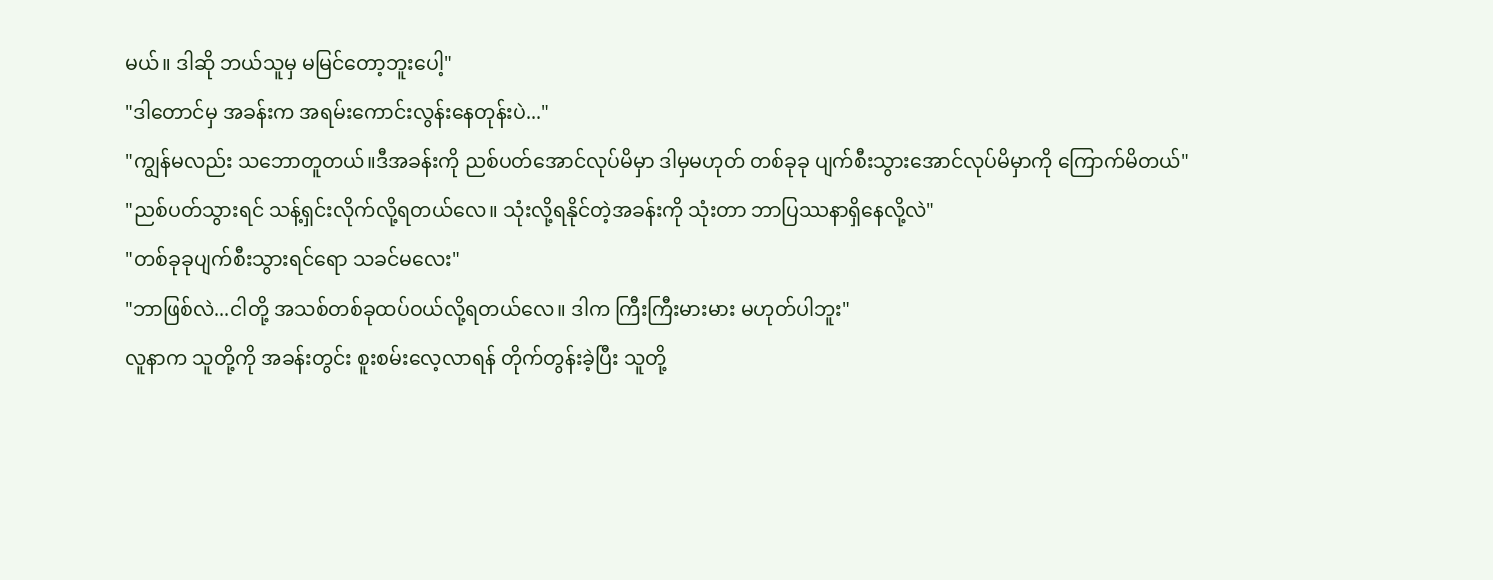မယ်။ ဒါဆို ဘယ်သူမှ မမြင်တော့ဘူးပေါ့"
"ဒါတောင်မှ အခန်းက အရမ်းကောင်းလွန်းနေတုန်းပဲ..."
"ကျွန်မလည်း သဘောတူတယ်။ဒီအခန်းကို ညစ်ပတ်အောင်လုပ်မိမှာ ဒါမှမဟုတ် တစ်ခုခု ပျက်စီးသွားအောင်လုပ်မိမှာကို ကြောက်မိတယ်"
"ညစ်ပတ်သွားရင် သန့်ရှင်းလိုက်လို့ရတယ်လေ။ သုံးလို့ရနိုင်တဲ့အခန်းကို သုံးတာ ဘာပြဿနာရှိနေလို့လဲ"
"တစ်ခုခုပျက်စီးသွားရင်ရော သခင်မလေး"
"ဘာဖြစ်လဲ...ငါတို့ အသစ်တစ်ခုထပ်ဝယ်လို့ရတယ်လေ။ ဒါက ကြီးကြီးမားမား မဟုတ်ပါဘူး"
လူနာက သူတို့ကို အခန်းတွင်း စူးစမ်းလေ့လာရန် တိုက်တွန်းခဲ့ပြီး သူတို့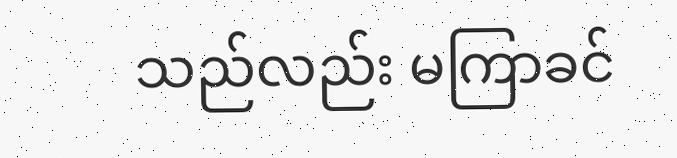သည်လည်း မကြာခင်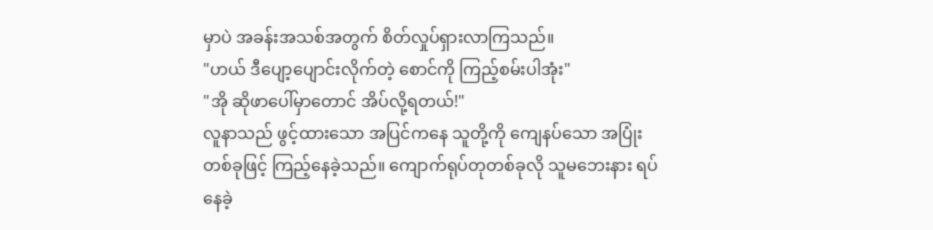မှာပဲ အခန်းအသစ်အတွက် စိတ်လှုပ်ရှားလာကြသည်။
"ဟယ် ဒီပျော့ပျောင်းလိုက်တဲ့ စောင်ကို ကြည့်စမ်းပါအုံး"
"အို ဆိုဖာပေါ်မှာတောင် အိပ်လို့ရတယ်!"
လူနာသည် ဖွင့်ထားသော အပြင်ကနေ သူတို့ကို ကျေနပ်သော အပြုံးတစ်ခုဖြင့် ကြည့်နေခဲ့သည်။ ကျောက်ရုပ်တုတစ်ခုလို သူမဘေးနား ရပ်နေခဲ့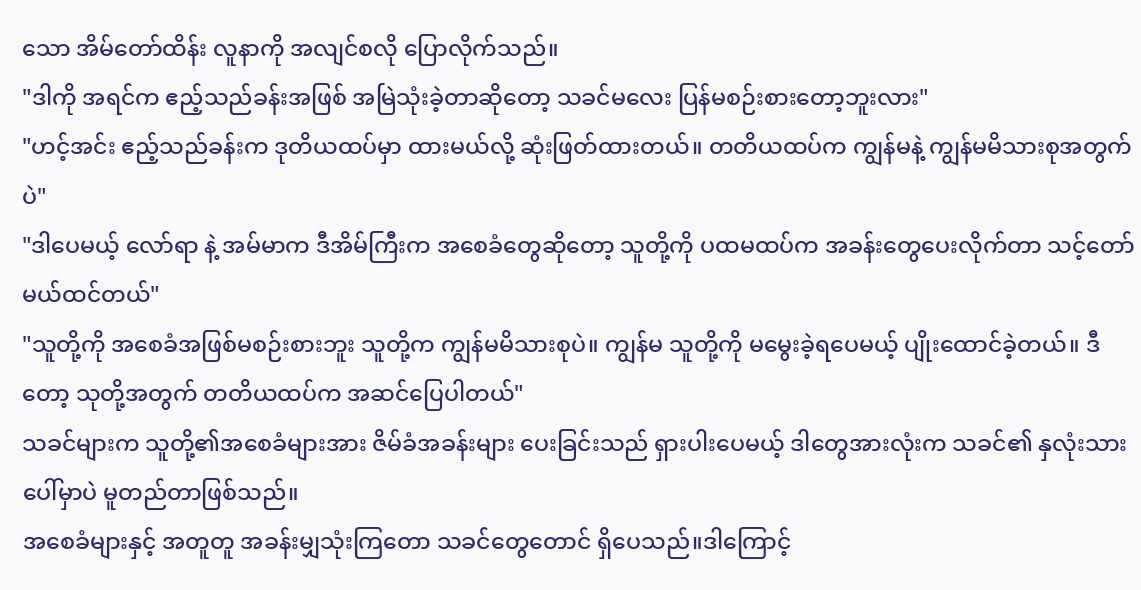သော အိမ်တော်ထိန်း လူနာကို အလျင်စလို ပြောလိုက်သည်။
"ဒါကို အရင်က ဧည့်သည်ခန်းအဖြစ် အမြဲသုံးခဲ့တာဆိုတော့ သခင်မလေး ပြန်မစဉ်းစားတော့ဘူးလား"
"ဟင့်အင်း ဧည့်သည်ခန်းက ဒုတိယထပ်မှာ ထားမယ်လို့ ဆုံးဖြတ်ထားတယ်။ တတိယထပ်က ကျွန်မနဲ့ ကျွန်မမိသားစုအတွက်ပဲ"
"ဒါပေမယ့် လော်ရာ နဲ့ အမ်မာက ဒီအိမ်ကြီးက အစေခံတွေဆိုတော့ သူတို့ကို ပထမထပ်က အခန်းတွေပေးလိုက်တာ သင့်တော်မယ်ထင်တယ်"
"သူတို့ကို အစေခံအဖြစ်မစဉ်းစားဘူး သူတို့က ကျွန်မမိသားစုပဲ။ ကျွန်မ သူတို့ကို မမွေးခဲ့ရပေမယ့် ပျိုးထောင်ခဲ့တယ်။ ဒီတော့ သုတို့အတွက် တတိယထပ်က အဆင်ပြေပါတယ်"
သခင်များက သူတို့၏အစေခံများအား ဇိမ်ခံအခန်းများ ပေးခြင်းသည် ရှားပါးပေမယ့် ဒါတွေအားလုံးက သခင်၏ နှလုံးသားပေါ်မှာပဲ မူတည်တာဖြစ်သည်။
အစေခံများနှင့် အတူတူ အခန်းမျှသုံးကြတော သခင်တွေတောင် ရှိပေသည်။ဒါကြောင့်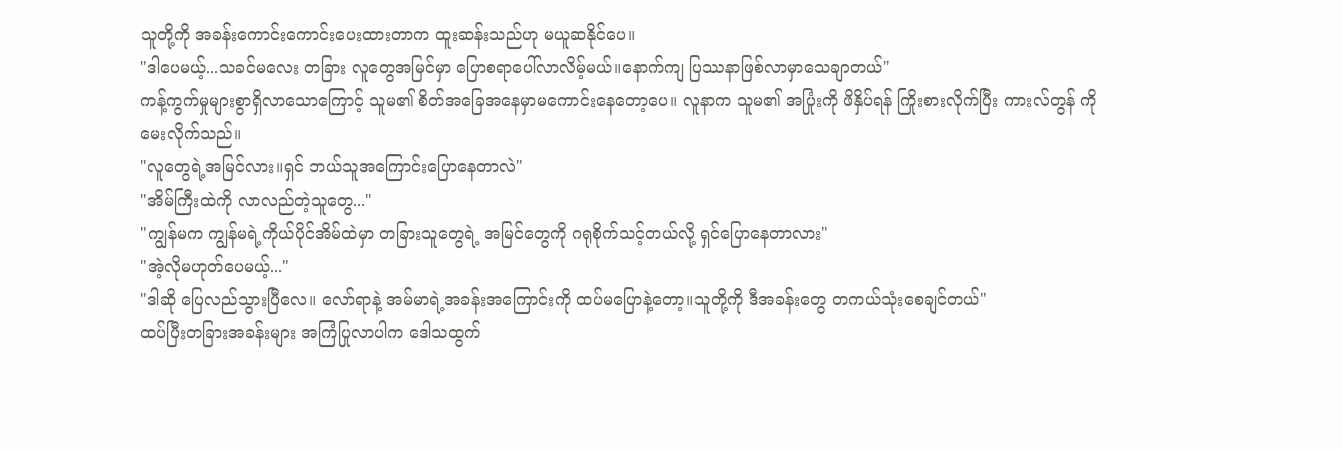သူတို့ကို အခန်းကောင်းကောင်းပေးထားတာက ထူးဆန်းသည်ဟု မယူဆနိုင်ပေ။
"ဒါပေမယ့်...သခင်မလေး တခြား လူတွေအမြင်မှာ ပြောစရာပေါ်လာလိမ့်မယ်။နောက်ကျ ပြဿနာဖြစ်လာမှာသေချာတယ်"
ကန့်ကွက်မှုများစွာရှိလာသောကြောင့် သူမ၏ စိတ်အခြေအနေမှာမကောင်းနေတော့ပေ။ လူနာက သူမ၏ အပြုံးကို ဖိနှိပ်ရန် ကြိုးစားလိုက်ပြီး ကားလ်တွန် ကို မေးလိုက်သည်။
"လူတွေရဲ့အမြင်လား။ရှင် ဘယ်သူအကြောင်းပြောနေတာလဲ"
"အိမ်ကြီးထဲကို လာလည်တဲ့သူတွေ..."
"ကျွန်မက ကျွန်မရဲ့ကိုယ်ပိုင်အိမ်ထဲမှာ တခြားသူတွေရဲ့ အမြင်တွေကို ဂရုစိုက်သင့်တယ်လို့ ရှင်ပြောနေတာလား"
"အဲ့လိုမဟုတ်ပေမယ့်..."
"ဒါဆို ပြေလည်သွားပြီလေ။ လော်ရာနဲ့ အမ်မာရဲ့အခန်းအကြောင်းကို ထပ်မပြောနဲ့တော့။သူတို့ကို ဒီအခန်းတွေ တကယ်သုံးစေချင်တယ်"
ထပ်ပြီးတခြားအခန်းများ အကြံပြုလာပါက ဒေါသထွက်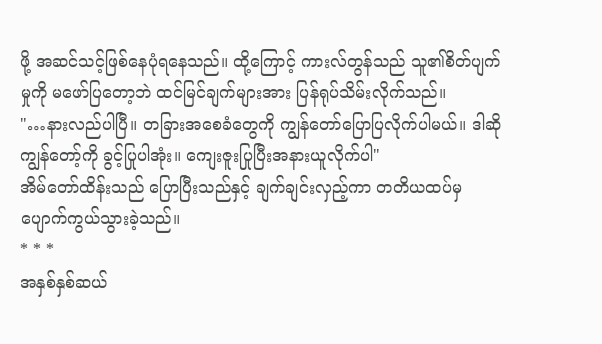ဖို့ အဆင်သင့်ဖြစ်နေပုံရနေသည်။ ထို့ကြောင့် ကားလ်တွန်သည် သူ၏စိတ်ပျက်မှုကို မဖော်ပြတော့ဘဲ ထင်မြင်ချက်များအား ပြန်ရုပ်သိမ်းလိုက်သည်။
"…နားလည်ပါပြီ။ တခြားအစေခံတွေကို ကျွန်တော်ပြောပြလိုက်ပါမယ်။ ဒါဆို ကျွန်တော့်ကို ခွင့်ပြုပါအုံး။ ကျေးဇူးပြုပြီးအနားယူလိုက်ပါ"
အိမ်တော်ထိန်းသည် ပြောပြီးသည်နှင့် ချက်ချင်းလှည့်ကာ တတိယထပ်မှ ပျောက်ကွယ်သွားခဲ့သည်။
* * *
အနှစ်နှစ်ဆယ်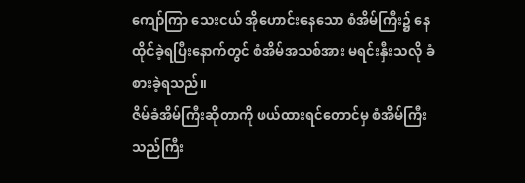ကျော်ကြာ သေးငယ် အိုဟောင်းနေသော စံအိမ်ကြီး၌ နေထိုင်ခဲ့ရပြီးနောက်တွင် စံအိမ်အသစ်အား မရင်းနှီးသလို ခံစားခဲ့ရသည်။
ဇိမ်ခံအိမ်ကြီးဆိုတာကို ဖယ်ထားရင်တောင်မှ စံအိမ်ကြီးသည်ကြီး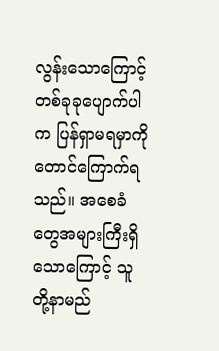လွန်းသောကြောင့် တစ်ခုခုပျောက်ပါက ပြန်ရှာမရမှာကိုတောင်ကြောက်ရသည်။ အစေခံတွေအများကြီးရှိသောကြောင့် သူတို့နာမည်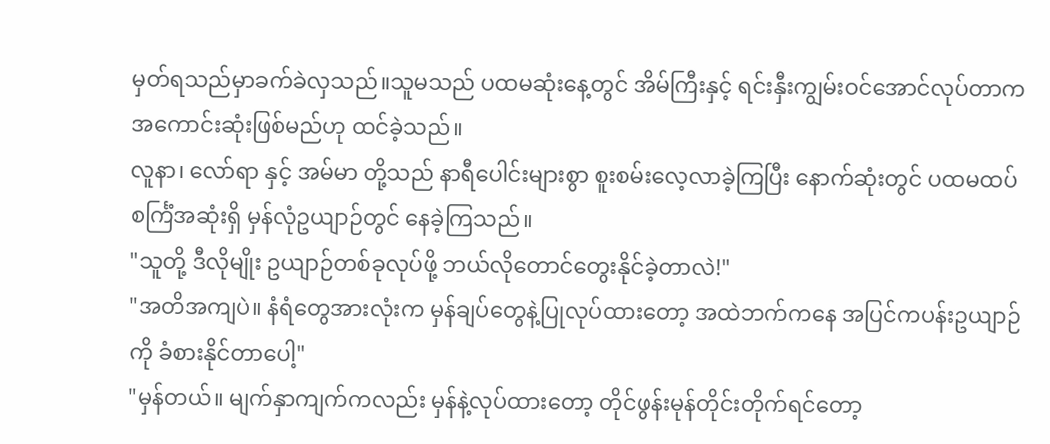မှတ်ရသည်မှာခက်ခဲလှသည်။သူမသည် ပထမဆုံးနေ့တွင် အိမ်ကြီးနှင့် ရင်းနှီးကျွမ်းဝင်အောင်လုပ်တာက အကောင်းဆုံးဖြစ်မည်ဟု ထင်ခဲ့သည်။
လူနာ၊ လော်ရာ နှင့် အမ်မာ တို့သည် နာရီပေါင်းများစွာ စူးစမ်းလေ့လာခဲ့ကြပြီး နောက်ဆုံးတွင် ပထမထပ်စင်္ကြံအဆုံးရှိ မှန်လုံဥယျာဉ်တွင် နေခဲ့ကြသည်။
"သူတို့ ဒီလိုမျိုး ဥယျာဉ်တစ်ခုလုပ်ဖို့ ဘယ်လိုတောင်တွေးနိုင်ခဲ့တာလဲ!"
"အတိအကျပဲ။ နံရံတွေအားလုံးက မှန်ချပ်တွေနဲ့ပြုလုပ်ထားတော့ အထဲဘက်ကနေ အပြင်ကပန်းဥယျာဉ်ကို ခံစားနိုင်တာပေါ့"
"မှန်တယ်။ မျက်နှာကျက်ကလည်း မှန်နဲ့လုပ်ထားတော့ တိုင်ဖွန်းမုန်တိုင်းတိုက်ရင်တော့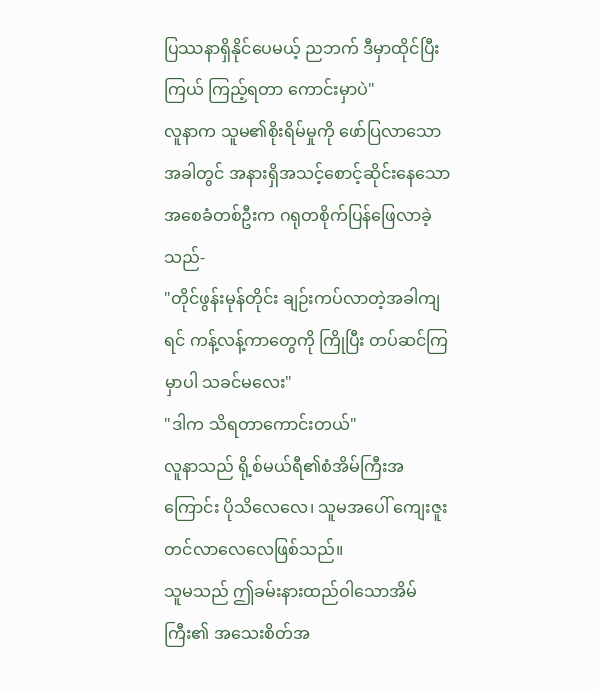ပြဿနာရှိနိုင်ပေမယ့် ညဘက် ဒီမှာထိုင်ပြီးကြယ် ကြည့်ရတာ ကောင်းမှာပဲ"
လူနာက သူမ၏စိုးရိမ်မှုကို ဖော်ပြလာသောအခါတွင် အနားရှိအသင့်စောင့်ဆိုင်းနေသော အစေခံတစ်ဦးက ဂရုတစိုက်ပြန်ဖြေလာခဲ့သည်-
"တိုင်ဖွန်းမုန်တိုင်း ချဉ်းကပ်လာတဲ့အခါကျရင် ကန့်လန့်ကာတွေကို ကြိုပြီး တပ်ဆင်ကြမှာပါ သခင်မလေး"
"ဒါက သိရတာကောင်းတယ်"
လူနာသည် ရို့စ်မယ်ရီ၏စံအိမ်ကြီးအကြောင်း ပိုသိလေလေ၊ သူမအပေါ် ကျေးဇူးတင်လာလေလေဖြစ်သည်။
သူမသည် ဤခမ်းနားထည်ဝါသောအိမ်ကြီး၏ အသေးစိတ်အ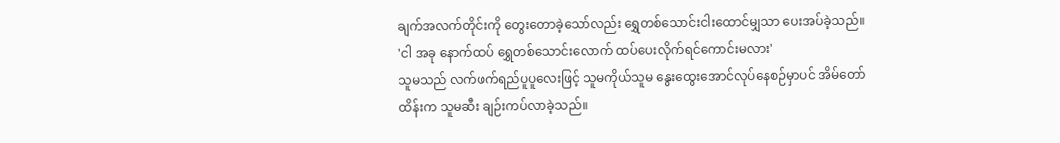ချက်အလက်တိုင်းကို တွေးတောခဲ့သော်လည်း ရွှေတစ်သောင်းငါးထောင်မျှသာ ပေးအပ်ခဲ့သည်။
'ငါ အခု နောက်ထပ် ရွှေတစ်သောင်းလောက် ထပ်ပေးလိုက်ရင်ကောင်းမလား'
သူမသည် လက်ဖက်ရည်ပူပူလေးဖြင့် သူမကိုယ်သူမ နွေးထွေးအောင်လုပ်နေစဉ်မှာပင် အိမ်တော်ထိန်းက သူမဆီး ချဉ်းကပ်လာခဲ့သည်။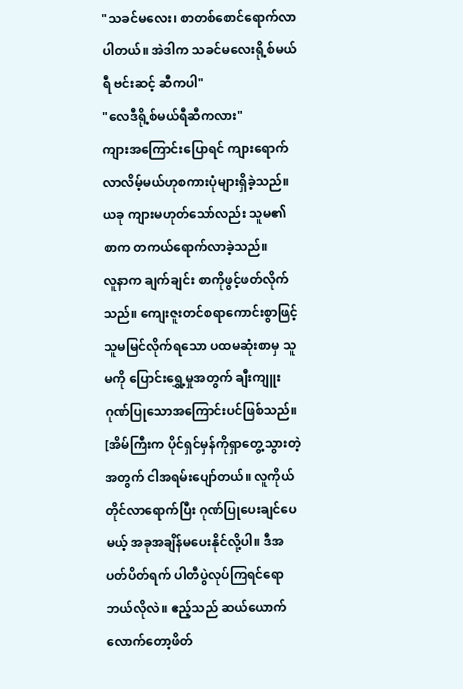"သခင်မလေး၊ စာတစ်စောင်ရောက်လာပါတယ်။ အဲဒါက သခင်မလေးရို့စ်မယ်ရီ ဗင်းဆင့် ဆီကပါ"
"လေဒီရို့စ်မယ်ရီဆီကလား"
ကျားအကြောင်းပြောရင် ကျားရောက်လာလိမ့်မယ်ဟုစကားပုံများရှိခဲ့သည်။ယခု ကျားမဟုတ်သော်လည်း သူမ၏စာက တကယ်ရောက်လာခဲ့သည်။
လူနာက ချက်ချင်း စာကိုဖွင့်ဖတ်လိုက်သည်။ ကျေးဇူးတင်စရာကောင်းစွာဖြင့် သူမမြင်လိုက်ရသော ပထမဆုံးစာမှ သူမကို ပြောင်းရွှေ့မှုအတွက် ချီးကျူးဂုဏ်ပြုသောအကြောင်းပင်ဖြစ်သည်။
[အိမ်ကြီးက ပိုင်ရှင်မှန်ကိုရှာတွေ့သွားတဲ့အတွက် ငါအရမ်းပျော်တယ်။ လူကိုယ်တိုင်လာရောက်ပြီး ဂုဏ်ပြုပေးချင်ပေမယ့် အခုအချိန်မပေးနိုင်လို့ပါ။ ဒီအပတ်ပိတ်ရက် ပါတီပွဲလုပ်ကြရင်ရော ဘယ်လိုလဲ။ ဧည့်သည် ဆယ်ယောက်လောက်တော့ဖိတ်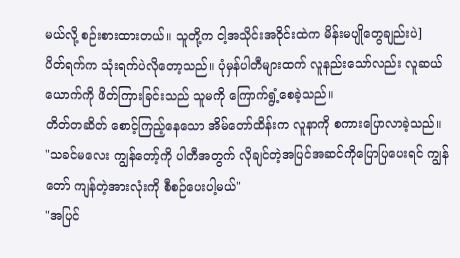မယ်လို့ စဉ်းစားထားတယ်။ သူတို့က ငါ့အသိုင်းအဝိုင်းထဲက မိန်းမပျိုတွေချည်းပဲ]
ပိတ်ရက်က သုံးရက်ပဲလိုတော့သည်။ ပုံမှန်ပါတီများထက် လူနည်းသော်လည်း လူဆယ်ယောက်ကို ဖိတ်ကြားခြင်းသည် သူမကို ကြောက်ရွံ့စေခဲ့သည်။
တိတ်တဆိတ် စောင့်ကြည့်နေသော အိမ်တော်ထိန်းက လူနာကို စကားပြောလာခဲ့သည်။
"သခင်မလေး ကျွန်တော့်ကို ပါတီအတွက် လိုချင်တဲ့အပြင်အဆင်ကိုပြောပြပေးရင် ကျွန်တော် ကျန်တဲ့အားလုံးကို စီစဉ်ပေးပါ့မယ်"
"အပြင်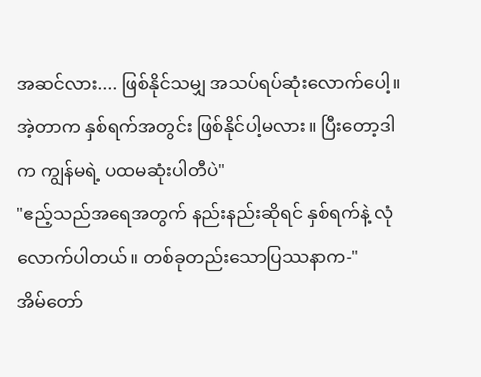အဆင်လား.... ဖြစ်နိုင်သမျှ အသပ်ရပ်ဆုံးလောက်ပေါ့။အဲ့တာက နှစ်ရက်အတွင်း ဖြစ်နိုင်ပါ့မလား။ ပြီးတော့ဒါက ကျွန်မရဲ့ ပထမဆုံးပါတီပဲ"
"ဧည့်သည်အရေအတွက် နည်းနည်းဆိုရင် နှစ်ရက်နဲ့ လုံလောက်ပါတယ်။ တစ်ခုတည်းသောပြဿနာက-"
အိမ်တော်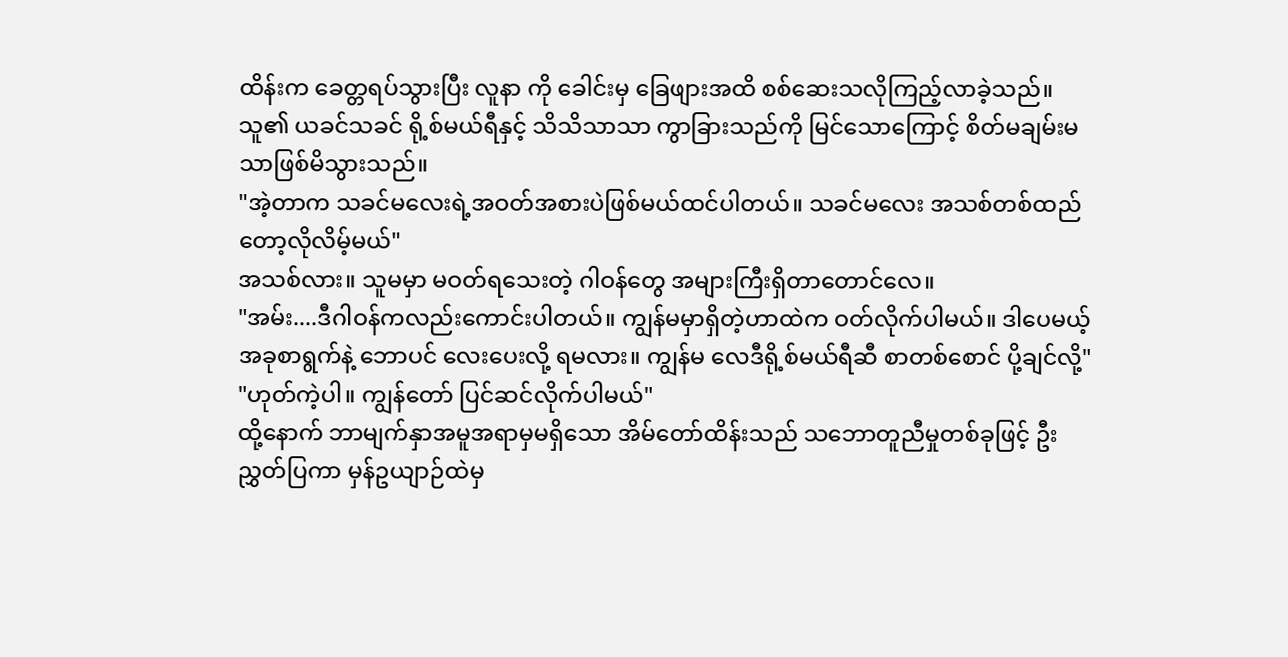ထိန်းက ခေတ္တရပ်သွားပြီး လူနာ ကို ခေါင်းမှ ခြေဖျားအထိ စစ်ဆေးသလိုကြည့်လာခဲ့သည်။
သူ၏ ယခင်သခင် ရို့စ်မယ်ရီနှင့် သိသိသာသာ ကွာခြားသည်ကို မြင်သောကြောင့် စိတ်မချမ်းမသာဖြစ်မိသွားသည်။
"အဲ့တာက သခင်မလေးရဲ့အဝတ်အစားပဲဖြစ်မယ်ထင်ပါတယ်။ သခင်မလေး အသစ်တစ်ထည်တော့လိုလိမ့်မယ်"
အသစ်လား။ သူမမှာ မဝတ်ရသေးတဲ့ ဂါဝန်တွေ အများကြီးရှိတာတောင်လေ။
"အမ်း....ဒီဂါဝန်ကလည်းကောင်းပါတယ်။ ကျွန်မမှာရှိတဲ့ဟာထဲက ဝတ်လိုက်ပါမယ်။ ဒါပေမယ့် အခုစာရွက်နဲ့ ဘောပင် လေးပေးလို့ ရမလား။ ကျွန်မ လေဒီရို့စ်မယ်ရီဆီ စာတစ်စောင် ပို့ချင်လို့"
"ဟုတ်ကဲ့ပါ။ ကျွန်တော် ပြင်ဆင်လိုက်ပါမယ်"
ထို့နောက် ဘာမျက်နှာအမူအရာမှမရှိသော အိမ်တော်ထိန်းသည် သဘောတူညီမှုတစ်ခုဖြင့် ဦးညွှတ်ပြကာ မှန်ဥယျာဉ်ထဲမှ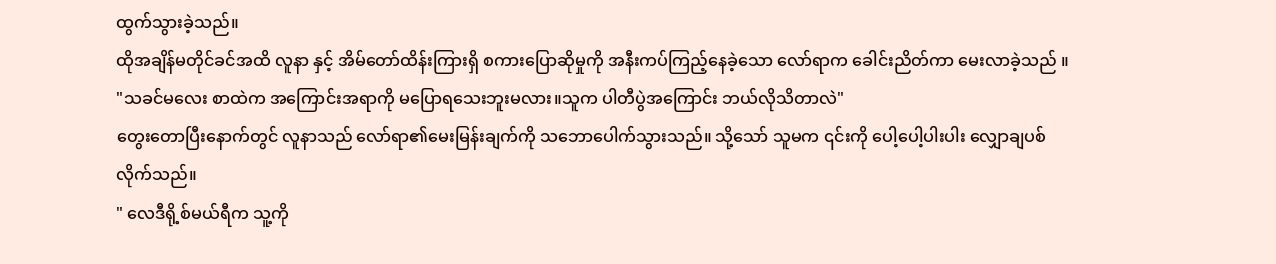ထွက်သွားခဲ့သည်။
ထိုအချိန်မတိုင်ခင်အထိ လူနာ နှင့် အိမ်တော်ထိန်းကြားရှိ စကားပြောဆိုမှုကို အနီးကပ်ကြည့်နေခဲ့သော လော်ရာက ခေါင်းညိတ်ကာ မေးလာခဲ့သည် ။
"သခင်မလေး စာထဲက အကြောင်းအရာကို မပြောရသေးဘူးမလား။သူက ပါတီပွဲအကြောင်း ဘယ်လိုသိတာလဲ"
တွေးတောပြီးနောက်တွင် လူနာသည် လော်ရာ၏မေးမြန်းချက်ကို သဘောပေါက်သွားသည်။ သို့သော် သူမက ၎င်းကို ပေါ့ပေါ့ပါးပါး လျှောချပစ်လိုက်သည်။
" လေဒီရို့စ်မယ်ရီက သူ့ကို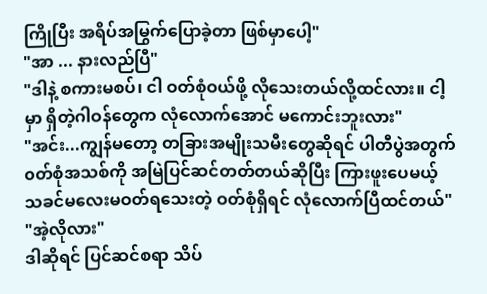ကြိုပြီး အရိပ်အမြွက်ပြောခဲ့တာ ဖြစ်မှာပေါ့"
"အာ ... နားလည်ပြီ"
"ဒါနဲ့ စကားမစပ်၊ ငါ ဝတ်စုံဝယ်ဖို့ လိုသေးတယ်လို့ထင်လား။ ငါ့မှာ ရှိတဲ့ဂါဝန်တွေက လုံလောက်အောင် မကောင်းဘူးလား"
"အင်း...ကျွန်မတော့ တခြားအမျိုးသမီးတွေဆိုရင် ပါတီပွဲအတွက် ၀တ်စုံအသစ်ကို အမြဲပြင်ဆင်တတ်တယ်ဆိုပြီး ကြားဖူးပေမယ့် သခင်မလေးမဝတ်ရသေးတဲ့ ဝတ်စုံရှိရင် လုံလောက်ပြီထင်တယ်"
"အဲ့လိုလား"
ဒါဆိုရင် ပြင်ဆင်စရာ သိပ်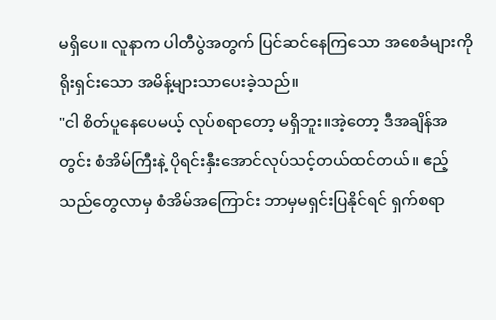မရှိပေ။ လူနာက ပါတီပွဲအတွက် ပြင်ဆင်နေကြသော အစေခံများကို ရိုးရှင်းသော အမိန့်များသာပေးခဲ့သည်။
"ငါ စိတ်ပူနေပေမယ့် လုပ်စရာတော့ မရှိဘူး။အဲ့တော့ ဒီအချိန်အတွင်း စံအိမ်ကြီးနဲ့ ပိုရင်းနှီးအောင်လုပ်သင့်တယ်ထင်တယ်။ ဧည့်သည်တွေလာမှ စံအိမ်အကြောင်း ဘာမှမရှင်းပြနိုင်ရင် ရှက်စရာ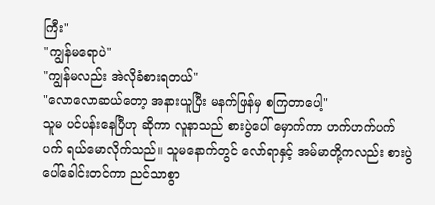ကြီး"
"ကျွန်မရောပဲ"
"ကျွန်မလည်း အဲလိုခံစားရတယ်"
"လောလောဆယ်တော့ အနားယူပြီး မနက်ဖြန်မှ စကြတာပေါ့"
သူမ ပင်ပန်းနေပြီဟု ဆိုကာ လူနာသည် စားပွဲပေါ် မှောက်ကာ ဟက်ဟက်ပက်ပက် ရယ်မောလိုက်သည်။ သူမနောက်တွင် လော်ရာနှင့် အမ်မာတို့ကလည်း စားပွဲပေါ်ခေါင်းတင်ကာ ညင်သာစွာ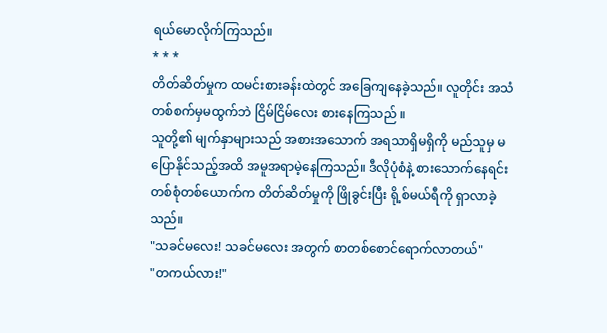ရယ်မောလိုက်ကြသည်။
* * *
တိတ်ဆိတ်မှုက ထမင်းစားခန်းထဲတွင် အခြေကျနေခဲ့သည်။ လူတိုင်း အသံတစ်စက်မှမထွက်ဘဲ ငြိမ်ငြိမ်လေး စားနေကြသည် ။
သူတို့၏ မျက်နှာများသည် အစားအသောက် အရသာရှိမရှိကို မည်သူမှ မပြောနိုင်သည့်အထိ အမူအရာမဲ့နေကြသည်။ ဒီလိုပုံစံနဲ့ စားသောက်နေရင်း တစ်စုံတစ်ယောက်က တိတ်ဆိတ်မှုကို ဖြိုခွင်းပြီး ရို့စ်မယ်ရီကို ရှာလာခဲ့သည်။
"သခင်မလေး! သခင်မလေး အတွက် စာတစ်စောင်ရောက်လာတယ်"
"တကယ်လား!"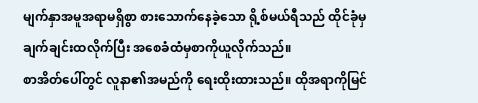မျက်နှာအမူအရာမရှိစွာ စားသောက်နေခဲ့သော ရို့စ်မယ်ရီသည် ထိုင်ခုံမှချက်ချင်းထလိုက်ပြီး အစေခံထံမှစာကိုယူလိုက်သည်။
စာအိတ်ပေါ်တွင် လူနာ၏အမည်ကို ရေးထိုးထားသည်။ ထိုအရာကိုမြင်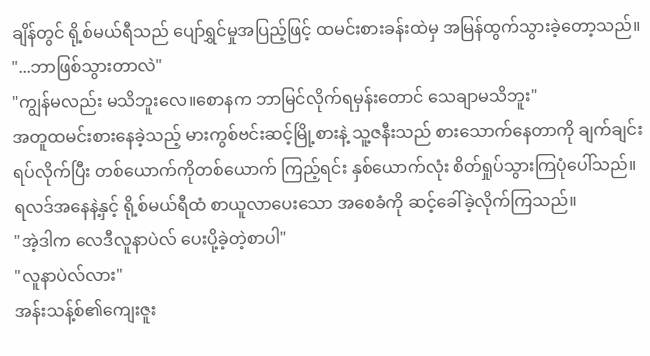ချိန်တွင် ရို့စ်မယ်ရီသည် ပျော်ရွှင်မှုအပြည့်ဖြင့် ထမင်းစားခန်းထဲမှ အမြန်ထွက်သွားခဲ့တော့သည်။
"...ဘာဖြစ်သွားတာလဲ"
"ကျွန်မလည်း မသိဘူးလေ။စောနက ဘာမြင်လိုက်ရမှန်းတောင် သေချာမသိဘူး"
အတူထမင်းစားနေခဲ့သည့် မားကွစ်ဗင်းဆင့်မြို့စားနဲ့ သူ့ဇနီးသည် စားသောက်နေတာကို ချက်ချင်းရပ်လိုက်ပြီး တစ်ယောက်ကိုတစ်ယောက် ကြည့်ရင်း နှစ်ယောက်လုံး စိတ်ရှုပ်သွားကြပုံပေါ်သည်။
ရလဒ်အနေနဲ့နှင့် ရို့စ်မယ်ရီထံ စာယူလာပေးသော အစေခံကို ဆင့်ခေါ်ခဲ့လိုက်ကြသည်။
"အဲ့ဒါက လေဒီလူနာပဲလ် ပေးပို့ခဲ့တဲ့စာပါ"
"လူနာပဲလ်လား"
အန်းသန့်စ်၏ကျေးဇူး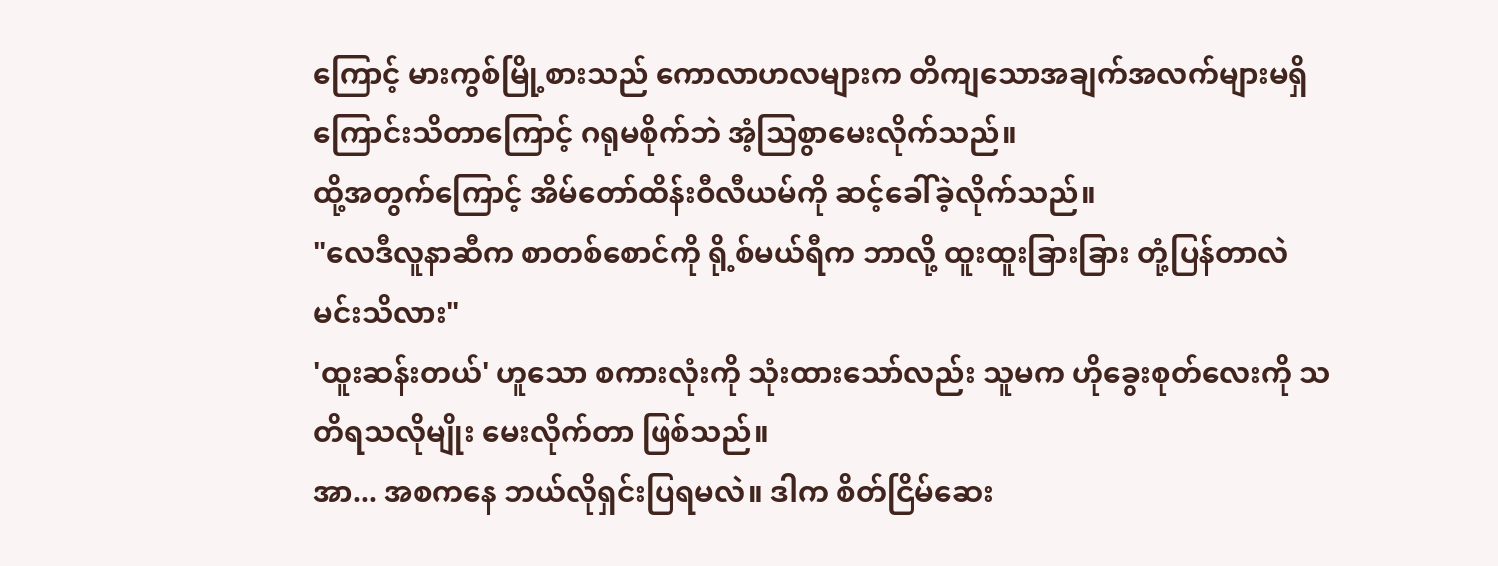ကြောင့် မားကွစ်မြို့စားသည် ကောလာဟလများက တိကျသောအချက်အလက်များမရှိကြောင်းသိတာကြောင့် ဂရုမစိုက်ဘဲ အံ့သြစွာမေးလိုက်သည်။
ထို့အတွက်ကြောင့် အိမ်တော်ထိန်းဝီလီယမ်ကို ဆင့်ခေါ်ခဲ့လိုက်သည်။
"လေဒီလူနာဆီက စာတစ်စောင်ကို ရို့စ်မယ်ရီက ဘာလို့ ထူးထူးခြားခြား တုံ့ပြန်တာလဲ မင်းသိလား"
'ထူးဆန်းတယ်' ဟူသော စကားလုံးကို သုံးထားသော်လည်း သူမက ဟိုခွေးစုတ်လေးကို သတိရသလိုမျိုး မေးလိုက်တာ ဖြစ်သည်။
အာ... အစကနေ ဘယ်လိုရှင်းပြရမလဲ။ ဒါက စိတ်ငြိမ်ဆေး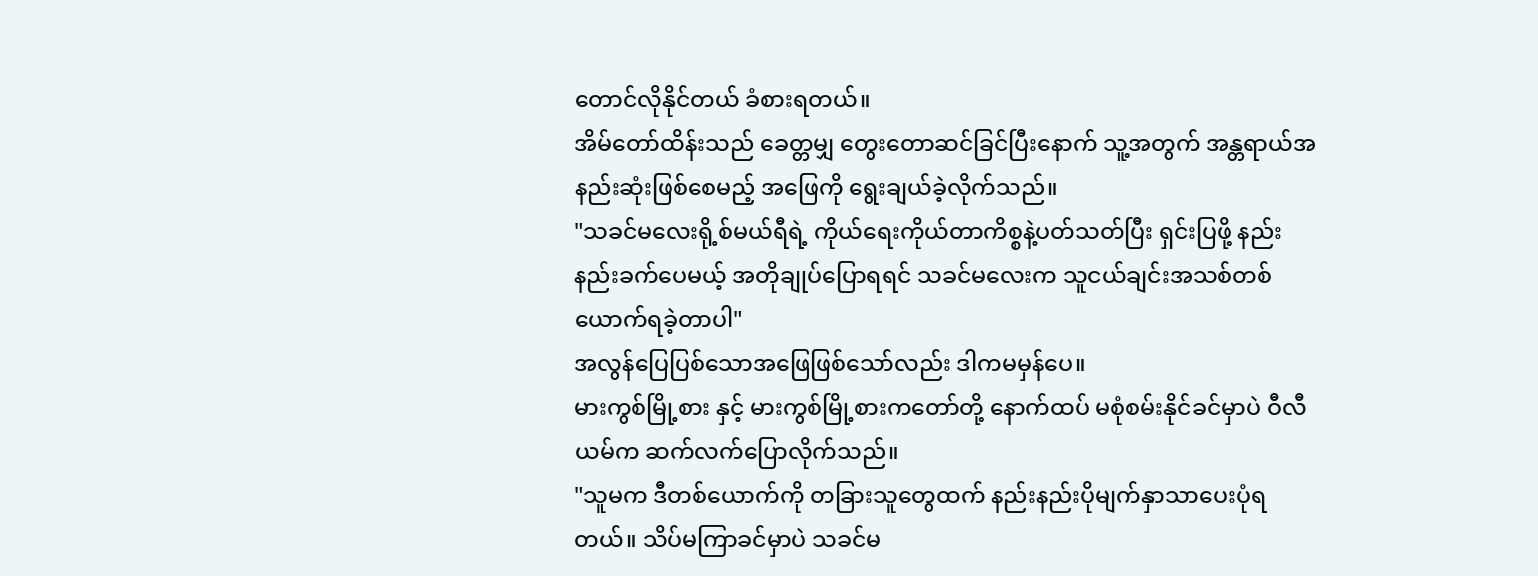တောင်လိုနိုင်တယ် ခံစားရတယ်။
အိမ်တော်ထိန်းသည် ခေတ္တမျှ တွေးတောဆင်ခြင်ပြီးနောက် သူ့အတွက် အန္တရာယ်အနည်းဆုံးဖြစ်စေမည့် အဖြေကို ရွေးချယ်ခဲ့လိုက်သည်။
"သခင်မလေးရို့စ်မယ်ရီရဲ့ ကိုယ်ရေးကိုယ်တာကိစ္စနဲ့ပတ်သတ်ပြီး ရှင်းပြဖို့ နည်းနည်းခက်ပေမယ့် အတိုချုပ်ပြောရရင် သခင်မလေးက သူငယ်ချင်းအသစ်တစ်ယောက်ရခဲ့တာပါ"
အလွန်ပြေပြစ်သောအဖြေဖြစ်သော်လည်း ဒါကမမှန်ပေ။
မားကွစ်မြို့စား နှင့် မားကွစ်မြို့စားကတော်တို့ နောက်ထပ် မစုံစမ်းနိုင်ခင်မှာပဲ ဝီလီယမ်က ဆက်လက်ပြောလိုက်သည်။
"သူမက ဒီတစ်ယောက်ကို တခြားသူတွေထက် နည်းနည်းပိုမျက်နှာသာပေးပုံရတယ်။ သိပ်မကြာခင်မှာပဲ သခင်မ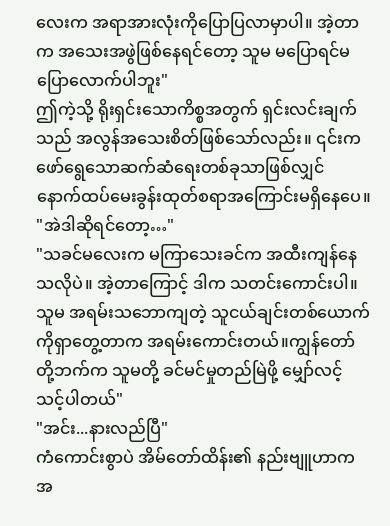လေးက အရာအားလုံးကိုပြောပြလာမှာပါ။ အဲ့တာက အသေးအဖွဲဖြစ်နေရင်တော့ သူမ မပြောရင်မပြောလောက်ပါဘူး"
ဤကဲ့သို့ ရိုးရှင်းသောကိစ္စအတွက် ရှင်းလင်းချက်သည် အလွန်အသေးစိတ်ဖြစ်သော်လည်း။ ၎င်းက ဖော်ရွေသောဆက်ဆံရေးတစ်ခုသာဖြစ်လျှင် နောက်ထပ်မေးခွန်းထုတ်စရာအကြောင်းမရှိနေပေ။
"အဲဒါဆိုရင်တော့…"
"သခင်မလေးက မကြာသေးခင်က အထီးကျန်နေသလိုပဲ။ အဲ့တာကြောင့် ဒါက သတင်းကောင်းပါ။ သူမ အရမ်းသဘောကျတဲ့ သူငယ်ချင်းတစ်ယောက်ကိုရှာတွေ့တာက အရမ်းကောင်းတယ်။ကျွန်တော်တို့ဘက်က သူမတို့ ခင်မင်မှုတည်မြဲဖို့ မျှော်လင့်သင့်ပါတယ်"
"အင်း...နားလည်ပြီ"
ကံကောင်းစွာပဲ အိမ်တော်ထိန်း၏ နည်းဗျူဟာက အ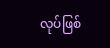လုပ်ဖြစ်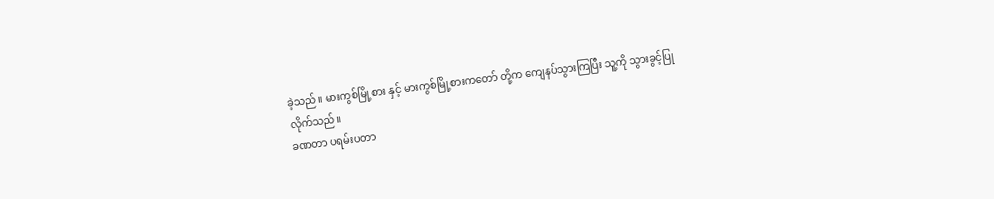ခဲ့သည်။ မားကွစ်မြို့စား နှင့် မားကွစ်မြို့စားကတော် တို့က ကျေနပ်သွားကြပြီး သူ့ကို သွားခွင့်ပြုလိုက်သည်။
ခဏတာ ပရမ်းပတာ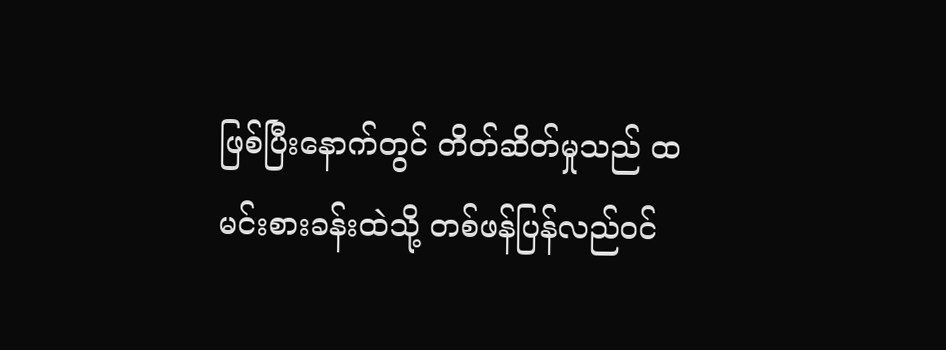ဖြစ်ပြီးနောက်တွင် တိတ်ဆိတ်မှုသည် ထမင်းစားခန်းထဲသို့ တစ်ဖန်ပြန်လည်ဝင်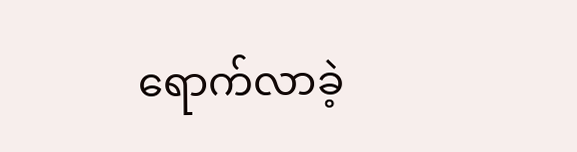ရောက်လာခဲ့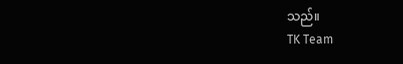သည်။
TK Team